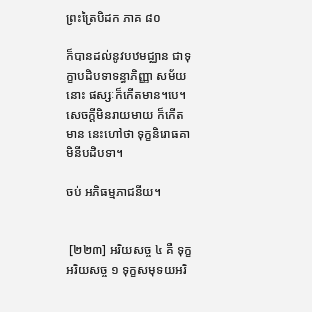ព្រះត្រៃបិដក ភាគ ៨០

ក៏បានដល់នូវបឋមជ្ឈាន ជាទុក្ខាបដិបទាទន្ធាភិញ្ញា សម័យនោះ ផស្សៈក៏កើតមាន។បេ។ សេចក្តីមិនរាយមាយ ក៏កើតមាន នេះហៅថា ទុក្ខនិរោធគាមិនីបដិបទា។

ចប់ អភិធម្មភាជនីយ។


 [២២៣] អរិយសច្ច ៤ គឺ ទុក្ខអរិយសច្ច ១ ទុក្ខសមុទយអរិ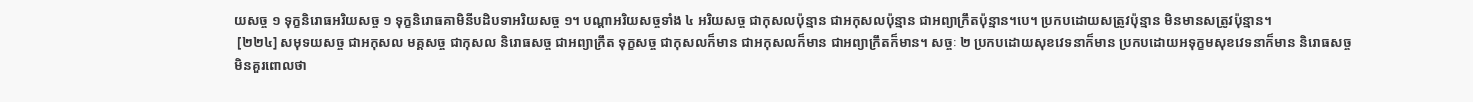យសច្ច ១ ទុក្ខនិរោធអរិយសច្ច ១ ទុក្ខនិរោធគាមិនីបដិបទាអរិយសច្ច ១។ បណ្តាអរិយសច្ចទាំង ៤ អរិយសច្ច ជាកុសលប៉ុន្មាន ជាអកុសលប៉ុន្មាន ជាអព្យាក្រឹតប៉ុន្មាន។បេ។ ប្រកបដោយសត្រូវប៉ុន្មាន មិនមានសត្រូវប៉ុន្មាន។
 [២២៤] សមុទយសច្ច ជាអកុសល មគ្គសច្ច ជាកុសល និរោធសច្ច ជាអព្យាក្រឹត ទុក្ខសច្ច ជាកុសលក៏មាន ជាអកុសលក៏មាន ជាអព្យាក្រឹតក៏មាន។ សច្ចៈ ២ ប្រកបដោយសុខវេទនាក៏មាន ប្រកបដោយអទុក្ខមសុខវេទនាក៏មាន និរោធសច្ច មិនគួរពោលថា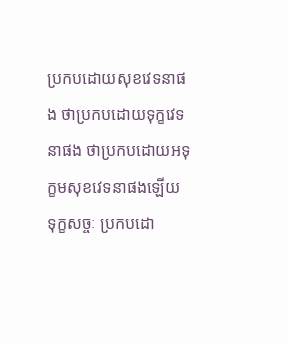ប្រកបដោយសុខវេទនាផង ថាប្រកបដោយទុក្ខវេទនាផង ថាប្រកបដោយអទុក្ខមសុខវេទនាផងឡើយ ទុក្ខសច្ចៈ ប្រកបដោ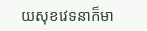យសុខវេទនាក៏មា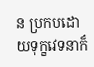ន ប្រកបដោយទុក្ខវេទនាក៏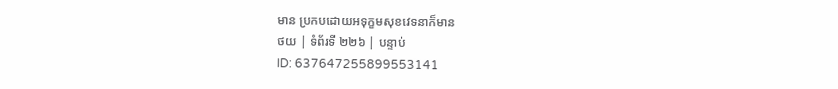មាន ប្រកបដោយអទុក្ខមសុខវេទនាក៏មាន
ថយ | ទំព័រទី ២២៦ | បន្ទាប់
ID: 637647255899553141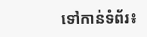ទៅកាន់ទំព័រ៖